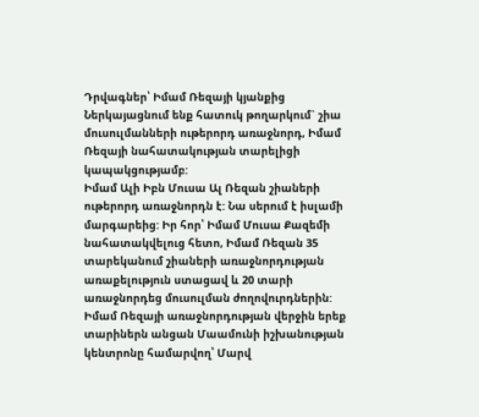Դրվագներ՝ Իմամ Ռեզայի կյանքից
Ներկայացնում ենք հատուկ թողարկում` շիա մուսուլմանների ութերորդ առաջնորդ, Իմամ Ռեզայի նահատակության տարելիցի կապակցությամբ:
Իմամ Ալի Իբն Մուսա Ալ Ռեզան շիաների ութերորդ առաջնորդն է: Նա սերում է իսլամի մարգարեից: Իր հոր՝ Իմամ Մուսա Քազեմի նահատակվելուց հետո, Իմամ Ռեզան 35 տարեկանում շիաների առաջնորդության առաքելություն ստացավ և 20 տարի առաջնորդեց մուսուլման ժողովուրդներին: Իմամ Ռեզայի առաջնորդության վերջին երեք տարիներն անցան Մաամունի իշխանության կենտրոնը համարվող՝ Մարվ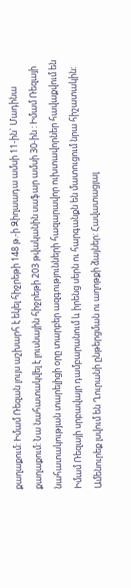քաղաքում: Իմամ Ռեզան լույս աշխարհ է եկել հիջրեթի 148 թ.-ի Զիղաադա ամսի 11-ին` Մադինա քաղաքում: Նա նահատակվել է լուսնային հիջրեթի 203 թվականին սաֆար ամսի 30-ին : Իմամ Ռեզայի նահատակության տարելիցի օրը տարբեր ազգությունների հազարավոր ուխտավորներ հավաքվում են Իմամ Ռեզայի սրբավայր դամբարանում և իրենց սերն ու հարգանքն են մատուցում նրա հիշատակին: Ամենուրեք լսվում են Ղուրանի ընթերցման ու աղոթքի ձայներ: Հավատացյալ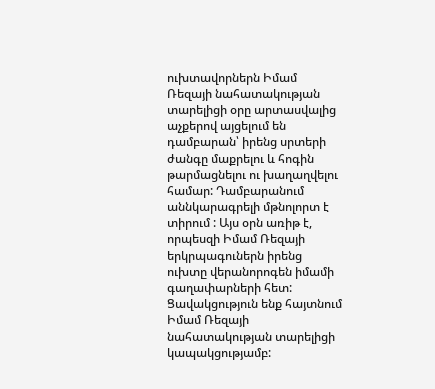ուխտավորներն Իմամ Ռեզայի նահատակության տարելիցի օրը արտասվալից աչքերով այցելում են դամբարան՝ իրենց սրտերի ժանգը մաքրելու և հոգին թարմացնելու ու խաղաղվելու համար: Դամբարանում աննկարագրելի մթնոլորտ է տիրում : Այս օրն առիթ է, որպեսզի Իմամ Ռեզայի երկրպագուներն իրենց ուխտը վերանորոգեն իմամի գաղափարների հետ:
Ցավակցություն ենք հայտնում Իմամ Ռեզայի նահատակության տարելիցի կապակցությամբ: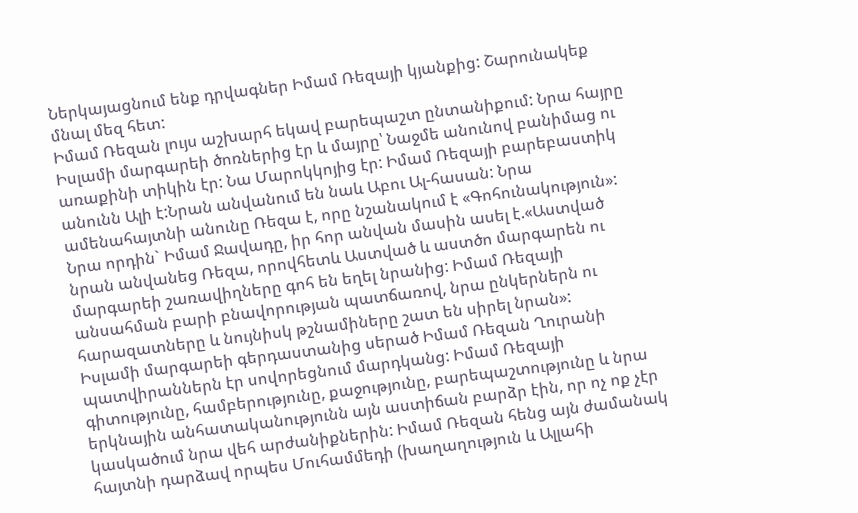Ներկայացնում ենք դրվագներ Իմամ Ռեզայի կյանքից: Շարունակեք մնալ մեզ հետ:
Իմամ Ռեզան լույս աշխարհ եկավ բարեպաշտ ընտանիքում: Նրա հայրը Իսլամի մարգարեի ծոռներից էր և մայրը՝ Նաջմե անունով բանիմաց ու առաքինի տիկին էր: Նա Մարոկկոյից էր: Իմամ Ռեզայի բարեբաստիկ անունն Ալի է:Նրան անվանում են նաև Աբու Ալ-հասան: Նրա ամենահայտնի անունը Ռեզա է, որը նշանակում է «Գոհունակություն»: Նրա որդին` Իմամ Ջավադը, իր հոր անվան մասին ասել է.«Աստված նրան անվանեց Ռեզա, որովհետև Աստված և աստծո մարգարեն ու մարգարեի շառավիղները գոհ են եղել նրանից: Իմամ Ռեզայի անսահման բարի բնավորության պատճառով, նրա ընկերներն ու հարազատները և նույնիսկ թշնամիները շատ են սիրել նրան»:
Իսլամի մարգարեի գերդաստանից սերած Իմամ Ռեզան Ղուրանի պատվիրաններն էր սովորեցնում մարդկանց: Իմամ Ռեզայի գիտությունը, համբերությունը, քաջությունը, բարեպաշտությունը և նրա երկնային անհատականությունն այն աստիճան բարձր էին, որ ոչ ոք չէր կասկածում նրա վեհ արժանիքներին: Իմամ Ռեզան հենց այն ժամանակ հայտնի դարձավ որպես Մուհամմեդի (խաղաղություն և Ալլահի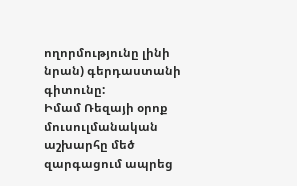ողորմությունը լինի նրան) գերդաստանի գիտունը:
Իմամ Ռեզայի օրոք մուսուլմանական աշխարհը մեծ զարգացում ապրեց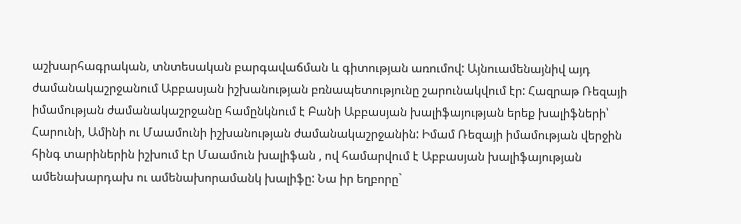աշխարհագրական, տնտեսական բարգավաճման և գիտության առումով: Այնուամենայնիվ այդ ժամանակաշրջանում Աբբասյան իշխանության բռնապետությունը շարունակվում էր: Հազրաթ Ռեզայի իմամության ժամանակաշրջանը համընկնում է Բանի Աբբասյան խալիֆայության երեք խալիֆների՝ Հարունի, Ամինի ու Մաամունի իշխանության ժամանակաշրջանին: Իմամ Ռեզայի իմամության վերջին հինգ տարիներին իշխում էր Մաամուն խալիֆան , ով համարվում է Աբբասյան խալիֆայության ամենախարդախ ու ամենախորամանկ խալիֆը: Նա իր եղբորը`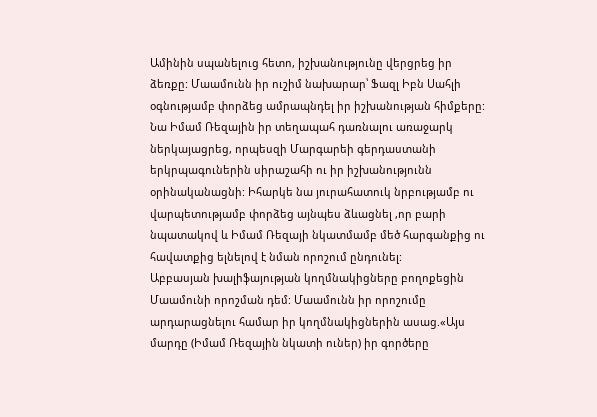Ամինին սպանելուց հետո, իշխանությունը վերցրեց իր ձեռքը: Մաամունն իր ուշիմ նախարար՝ Ֆազլ Իբն Սահլի օգնությամբ փորձեց ամրապնդել իր իշխանության հիմքերը: Նա Իմամ Ռեզային իր տեղապահ դառնալու առաջարկ ներկայացրեց, որպեսզի Մարգարեի գերդաստանի երկրպագուներին սիրաշահի ու իր իշխանությունն օրինականացնի: Իհարկե նա յուրահատուկ նրբությամբ ու վարպետությամբ փորձեց այնպես ձևացնել ,որ բարի նպատակով և Իմամ Ռեզայի նկատմամբ մեծ հարգանքից ու հավատքից ելնելով է նման որոշում ընդունել:
Աբբասյան խալիֆայության կողմնակիցները բողոքեցին Մաամունի որոշման դեմ: Մաամունն իր որոշումը արդարացնելու համար իր կողմնակիցներին ասաց.«Այս մարդը (Իմամ Ռեզային նկատի ուներ) իր գործերը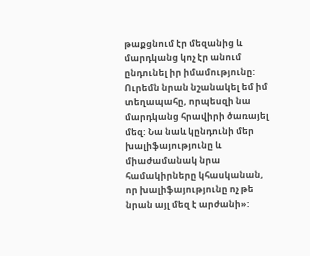թաքցնում էր մեզանից և մարդկանց կոչ էր անում ընդունել իր իմամությունը: Ուրեմն նրան նշանակել եմ իմ տեղապահը, որպեսզի նա մարդկանց հրավիրի ծառայել մեզ: Նա նաև կընդունի մեր խալիֆայությունը և միաժամանակ նրա համակիրները կհասկանան, որ խալիֆայությունը ոչ թե նրան այլ մեզ է արժանի»: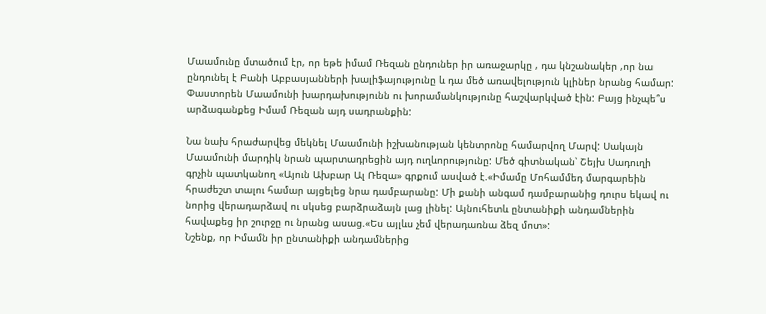Մաամունը մտածում էր, որ եթե իմամ Ռեզան ընդուներ իր առաջարկը , դա կնշանակեր ,որ նա ընդունել է Բանի Աբբասյանների խալիֆայությունը և դա մեծ առավելություն կլիներ նրանց համար: Փաստորեն Մաամունի խարդախությունն ու խորամանկությունը հաշվարկված էին: Բայց ինչպե՞ս արձագանքեց Իմամ Ռեզան այդ սադրանքին:

Նա նախ հրաժարվեց մեկնել Մաամունի իշխանության կենտրոնը համարվող Մարվ: Սակայն Մաամունի մարդիկ նրան պարտադրեցին այդ ուղևորությունը: Մեծ գիտնական՝ Շեյխ Սադուղի գրչին պատկանող «Այուն Ախբար Ալ Ռեզա» գրքում ասված է.«Իմամը Մոհամմեդ մարգարեին հրաժեշտ տալու համար այցելեց նրա դամբարանը: Մի քանի անգամ դամբարանից դուրս եկավ ու նորից վերադարձավ ու սկսեց բարձրաձայն լաց լինել: Այնուհետև ընտանիքի անդամներին հավաքեց իր շուրջը ու նրանց ասաց.«Ես այլևս չեմ վերադառնա ձեզ մոտ»:
Նշենք, որ Իմամն իր ընտանիքի անդամներից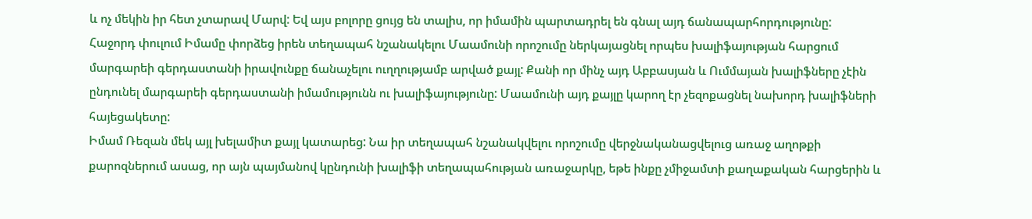և ոչ մեկին իր հետ չտարավ Մարվ: Եվ այս բոլորը ցույց են տալիս, որ իմամին պարտադրել են գնալ այդ ճանապարհորդությունը:
Հաջորդ փուլում Իմամը փորձեց իրեն տեղապահ նշանակելու Մաամունի որոշումը ներկայացնել որպես խալիֆայության հարցում մարգարեի գերդաստանի իրավունքը ճանաչելու ուղղությամբ արված քայլ: Քանի որ մինչ այդ Աբբասյան և Ումմայան խալիֆները չէին ընդունել մարգարեի գերդաստանի իմամությունն ու խալիֆայությունը: Մաամունի այդ քայլը կարող էր չեզոքացնել նախորդ խալիֆների հայեցակետը:
Իմամ Ռեզան մեկ այլ խելամիտ քայլ կատարեց: Նա իր տեղապահ նշանակվելու որոշումը վերջնականացվելուց առաջ աղոթքի քարոզներում ասաց, որ այն պայմանով կընդունի խալիֆի տեղապահության առաջարկը, եթե ինքը չմիջամտի քաղաքական հարցերին և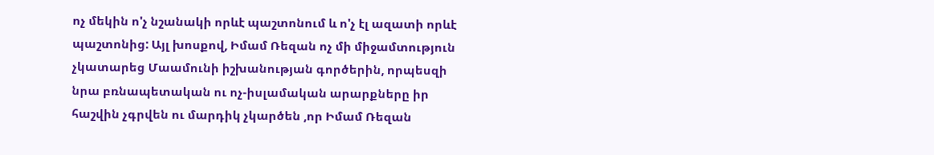ոչ մեկին ո'չ նշանակի որևէ պաշտոնում և ո'չ էլ ազատի որևէ պաշտոնից: Այլ խոսքով, Իմամ Ռեզան ոչ մի միջամտություն չկատարեց Մաամունի իշխանության գործերին, որպեսզի նրա բռնապետական ու ոչ-իսլամական արարքները իր հաշվին չգրվեն ու մարդիկ չկարծեն ,որ Իմամ Ռեզան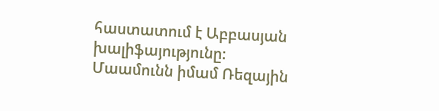հաստատում է Աբբասյան խալիֆայությունը:
Մաամունն իմամ Ռեզային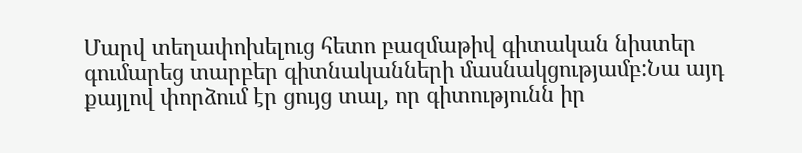Մարվ տեղափոխելուց հետո բազմաթիվ գիտական նիստեր գումարեց տարբեր գիտնականների մասնակցությամբ:Նա այդ քայլով փորձում էր ցույց տալ, որ գիտությունն իր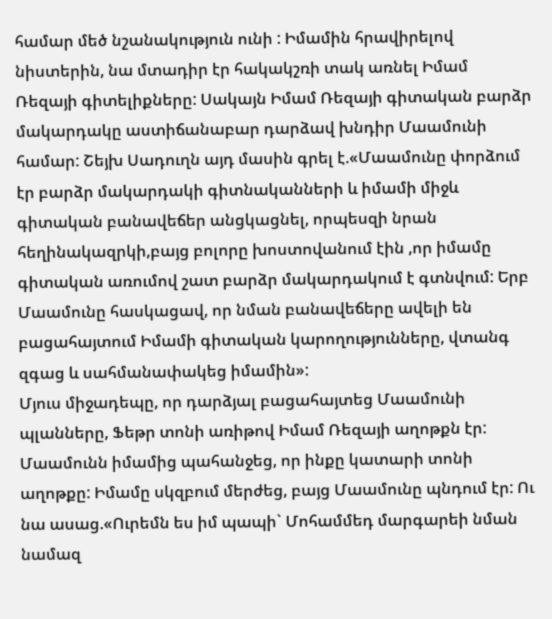համար մեծ նշանակություն ունի : Իմամին հրավիրելով նիստերին, նա մտադիր էր հակակշռի տակ առնել Իմամ Ռեզայի գիտելիքները: Սակայն Իմամ Ռեզայի գիտական բարձր մակարդակը աստիճանաբար դարձավ խնդիր Մաամունի համար: Շեյխ Սադուղն այդ մասին գրել է.«Մաամունը փորձում էր բարձր մակարդակի գիտնականների և իմամի միջև գիտական բանավեճեր անցկացնել, որպեսզի նրան հեղինակազրկի,բայց բոլորը խոստովանում էին ,որ իմամը գիտական առումով շատ բարձր մակարդակում է գտնվում: Երբ Մաամունը հասկացավ, որ նման բանավեճերը ավելի են բացահայտում Իմամի գիտական կարողությունները, վտանգ զգաց և սահմանափակեց իմամին»:
Մյուս միջադեպը, որ դարձյալ բացահայտեց Մաամունի պլանները, Ֆեթր տոնի առիթով Իմամ Ռեզայի աղոթքն էր: Մաամունն իմամից պահանջեց, որ ինքը կատարի տոնի աղոթքը: Իմամը սկզբում մերժեց, բայց Մաամունը պնդում էր: Ու նա ասաց.«Ուրեմն ես իմ պապի` Մոհամմեդ մարգարեի նման նամազ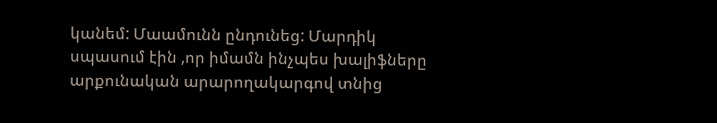կանեմ: Մաամունն ընդունեց: Մարդիկ սպասում էին ,որ իմամն ինչպես խալիֆները արքունական արարողակարգով տնից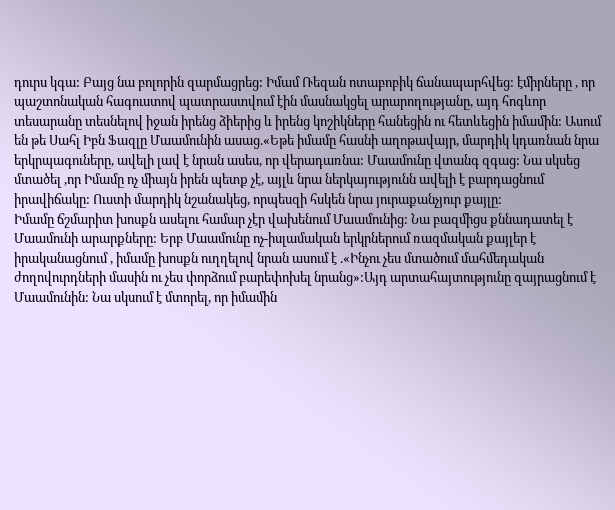դուրս կգա: Բայց նա բոլորին զարմացրեց: Իմամ Ռեզան ոտաբոբիկ ճանապարհվեց: էմիրները , որ պաշտոնական հագուստով պատրաստվում էին մասնակցել արարողությանը, այդ հոգևոր տեսարանը տեսնելով իջան իրենց ձիերից և իրենց կոշիկները հանեցին ու հետևեցին իմամին: Ասում են թե Սահլ Իբն Ֆազլը Մաամունին ասաց.«Եթե իմամը հասնի աղոթավայր, մարդիկ կդառնան նրա երկրպագուները, ավելի լավ է նրան ասես, որ վերադառնա: Մաամունը վտանգ զգաց: Նա սկսեց մտածել ,որ Իմամը ոչ միայն իրեն պետք չէ, այլև նրա ներկայությունն ավելի է բարդացնում իրավիճակը: Ուստի մարդիկ նշանակեց, որպեսզի հսկեն նրա յուրաքանչյուր քայլը:
Իմամը ճշմարիտ խոսքն ասելու համար չէր վախենում Մաամունից: Նա բազմիցս քննադատել է Մաամունի արարքները: Երբ Մաամունը ոչ-իսլամական երկրներում ռազմական քայլեր է իրականացնում , իմամը խոսքն ուղղելով նրան ասում է .«Ինչու չես մտածում մահմեդական ժողովուրդների մասին ու չես փորձում բարեփոխել նրանց»:Այդ արտահայտությունը զայրացնում է Մաամունին: Նա սկսում է մտորել, որ իմամին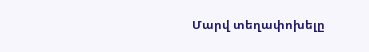Մարվ տեղափոխելը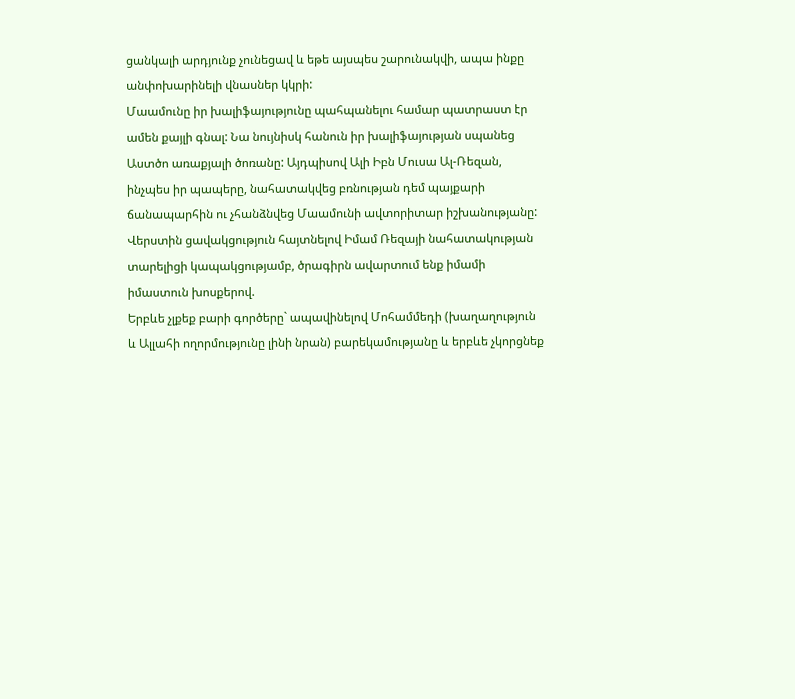ցանկալի արդյունք չունեցավ և եթե այսպես շարունակվի, ապա ինքը անփոխարինելի վնասներ կկրի:
Մաամունը իր խալիֆայությունը պահպանելու համար պատրաստ էր ամեն քայլի գնալ: Նա նույնիսկ հանուն իր խալիֆայության սպանեց Աստծո առաքյալի ծոռանը: Այդպիսով Ալի Իբն Մուսա Ալ-Ռեզան, ինչպես իր պապերը, նահատակվեց բռնության դեմ պայքարի ճանապարհին ու չհանձնվեց Մաամունի ավտորիտար իշխանությանը:
Վերստին ցավակցություն հայտնելով Իմամ Ռեզայի նահատակության տարելիցի կապակցությամբ, ծրագիրն ավարտում ենք իմամի իմաստուն խոսքերով.
Երբևե չլքեք բարի գործերը` ապավինելով Մոհամմեդի (խաղաղություն և Ալլահի ողորմությունը լինի նրան) բարեկամությանը և երբևե չկորցնեք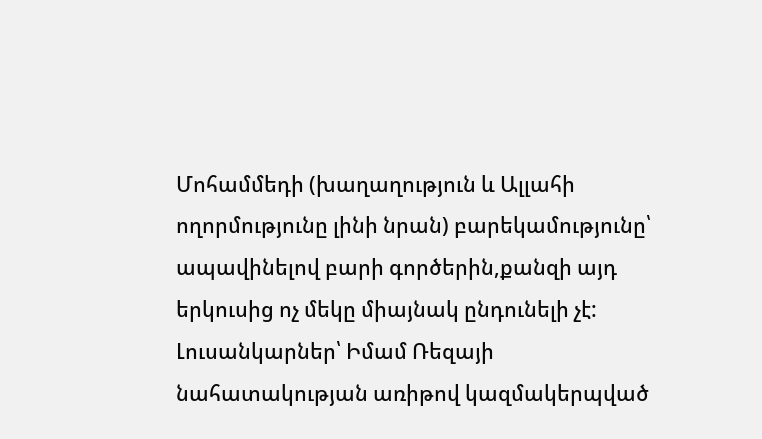Մոհամմեդի (խաղաղություն և Ալլահի ողորմությունը լինի նրան) բարեկամությունը՝ ապավինելով բարի գործերին,քանզի այդ երկուսից ոչ մեկը միայնակ ընդունելի չէ:
Լուսանկարներ՝ Իմամ Ռեզայի նահատակության առիթով կազմակերպված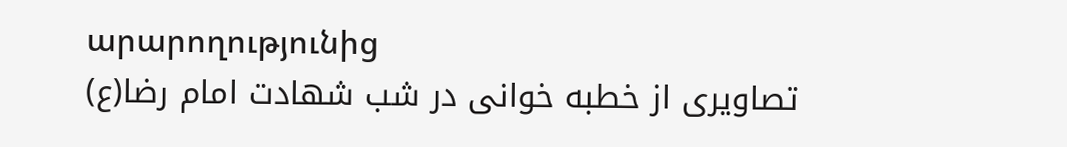արարողությունից
تصاویری از خطبه خوانی در شب شهادت امام رضا(ع)